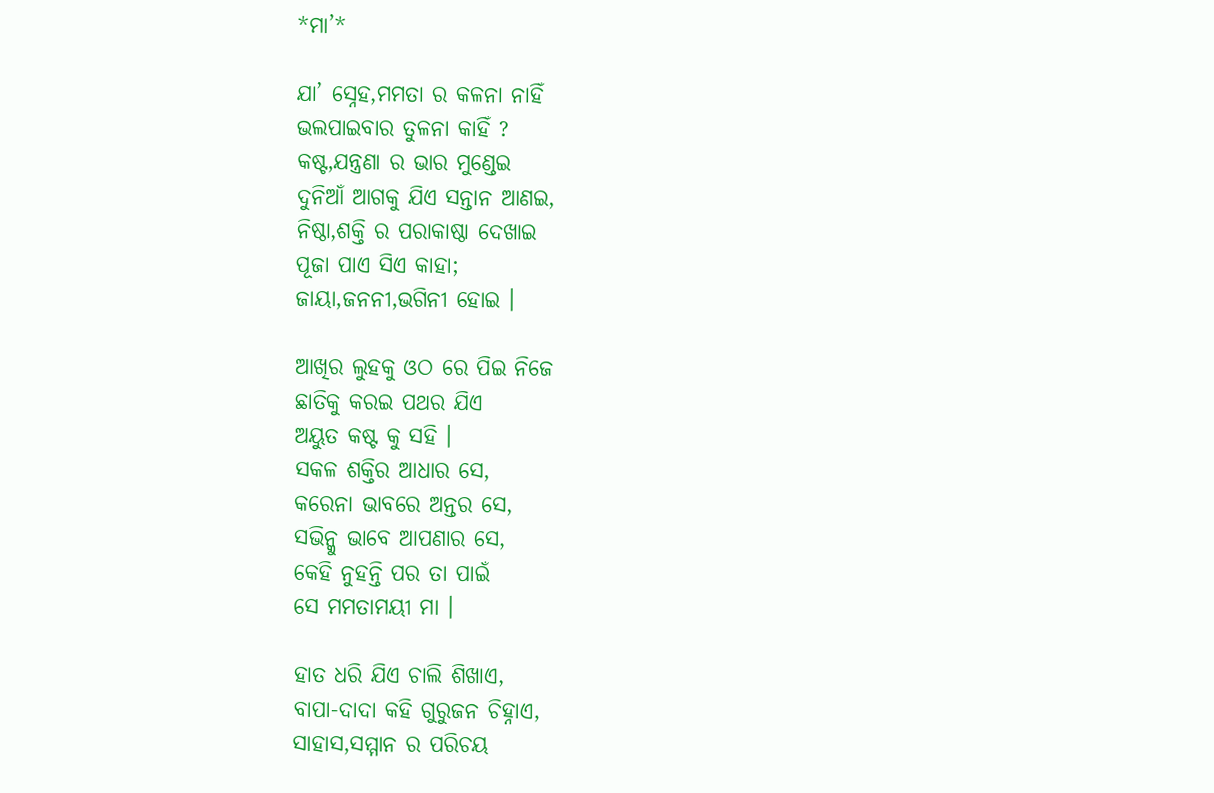*ମା’*

ଯା’ ସ୍ନେହ,ମମତା ର କଳନା ନାହିଁ
ଭଲପାଇବାର ତୁଳନା କାହିଁ ?
କଷ୍ଟ,ଯନ୍ତ୍ରଣା ର ଭାର ମୁଣ୍ଡେଇ
ଦୁନିଆଁ ଆଗକୁ ଯିଏ ସନ୍ତାନ ଆଣଇ,
ନିଷ୍ଠା,ଶକ୍ତି ର ପରାକାଷ୍ଠା ଦେଖାଇ
ପୂଜା ପାଏ ସିଏ କାହା;
ଜାୟା,ଜନନୀ,ଭଗିନୀ ହୋଇ ।

ଆଖିର ଲୁହକୁ ଓଠ ରେ ପିଇ ନିଜେ
ଛାତିକୁ କରଇ ପଥର ଯିଏ
ଅୟୁତ କଷ୍ଟ କୁ ସହି ।
ସକଳ ଶକ୍ତିର ଆଧାର ସେ,
କରେନା ଭାବରେ ଅନ୍ତର ସେ,
ସଭିନ୍କୁ ଭାବେ ଆପଣାର ସେ,
କେହି ନୁହନ୍ତି ପର ତା ପାଇଁ
ସେ ମମତାମୟୀ ମା ।

ହାତ ଧରି ଯିଏ ଚାଲି ଶିଖାଏ,
ବାପା-ଦାଦା କହି ଗୁରୁଜନ ଚିହ୍ନାଏ,
ସାହାସ,ସମ୍ମାନ ର ପରିଚୟ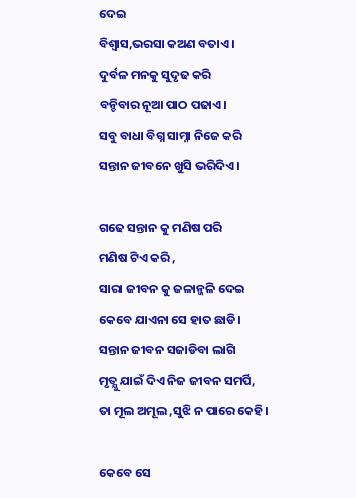ଦେଇ
ବିଶ୍ୱାସ,ଭରସା କଅଣ ବତାଏ ।
ଦୁର୍ବଳ ମନକୁ ସୁଦୃଢ କରି
ବନ୍ଚିବାର ନୂଆ ପାଠ ପଢାଏ।
ସବୁ ବାଧା ବିଗ୍ନ ସାମ୍ନା ନିଜେ କରି
ସନ୍ତାନ ଜୀବନେ ଖୁସି ଭରିଦିଏ ।

ଗଢେ ସନ୍ତାନ କୁ ମଣିଷ ପରି
ମଣିଷ ଟିଏ କରି ,
ସାରା ଜୀବନ କୁ ଜଳାନ୍ଜଳି ଦେଇ
କେବେ ଯାଏନା ସେ ହାତ ଛାଡି।
ସନ୍ତାନ ଜୀବନ ସଜାଡିବା ଲାଗି
ମୃତ୍ଯୁ ଯାଇଁ ଦିଏ ନିଜ ଜୀବନ ସମର୍ପି,
ତା ମୂଲ ଅମୂଲ ,ସୁଝି ନ ପାରେ କେହି।

କେବେ ସେ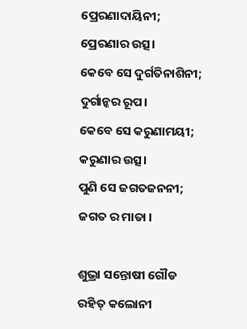ପ୍ରେରଣାଦାୟିନୀ;
ପ୍ରେରଣାର ଉତ୍ସ।
କେବେ ସେ ଦୁର୍ଗତିନାଶିନୀ;
ଦୁର୍ଗାନ୍କର ରୂପ।
କେବେ ସେ କରୁଣାମୟୀ;
କରୁଣାର ଉତ୍ସ।
ପୁଣି ସେ ଜଗତଜନନୀ;
ଜଗତ ର ମାତା ।

ଶୁଭ୍ରା ସନ୍ତୋଷୀ ଗୌଡ
ରହିତ୍ କଲୋନୀ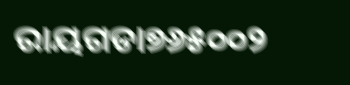ରାୟଗଡା୭୬୫୦୦୨